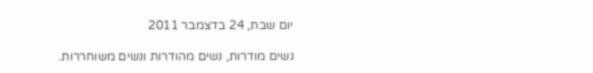יום שבת, 24 בדצמבר 2011

נשים מודרות, נשים מהודרות ונשים משוחררות.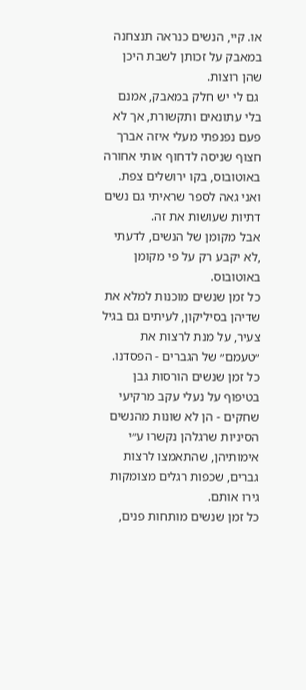או. קיי, הנשים כנראה תנצחנה במאבק על זכותן לשבת היכן שהן רוצות.
 גם לי יש חלק במאבק, אמנם בלי עתונאים ותקשורת, אך לא פעם נפנפתי מעלי איזה אברך חצוף שניסה לדחוף אותי אחורה באוטובוס, בקו ירושלים צפת. ואני גאה לספר שראיתי גם נשים דתיות שעושות את זה.
אבל מקומן של הנשים, לדעתי ,לא יקבע רק על פי מקומן באוטובוס.
כל זמן שנשים מוכנות למלא את שדיהן בסיליקון, לעיתים גם בגיל צעיר, על מנת לרצות את ״טעמם״ של הגברים - הפסדנו.
כל זמן שנשים הורסות גבן בטיפוף על נעלי עקב מרקיעי שחקים - הן לא שונות מהנשים הסיניות שרגלהן נקשרו ע״י אימותיהן, שהתאמצו לרצות גברים, שכפות רגלים מצומקות גירו אותם.
כל זמן שנשים מותחות פנים,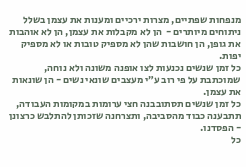מנפחות שפתיים, מצרות ירכיים ומענות את עצמן בשלל ניתוחים מיותרים -  הן לא מקבלות את עצמן, הן לא אוהבות את גופן, הן חושבות שהן לא מספיק טובות או לא מספיק יפות.
כל זמן שנשים נכנעות לצו אופנה משונה ולא נוחה, שמוכתבת על פי רוב ע״י מעצבים שונאי נשים - הן שונאות את עצמן.
כל זמן שנשים תסתובבנה חצי ערומות במקומות העבודה, תתבענה כבוד מהסביבה, ותצרחנה שזכותן להתלבש כרצונן - הפסדנו.
כל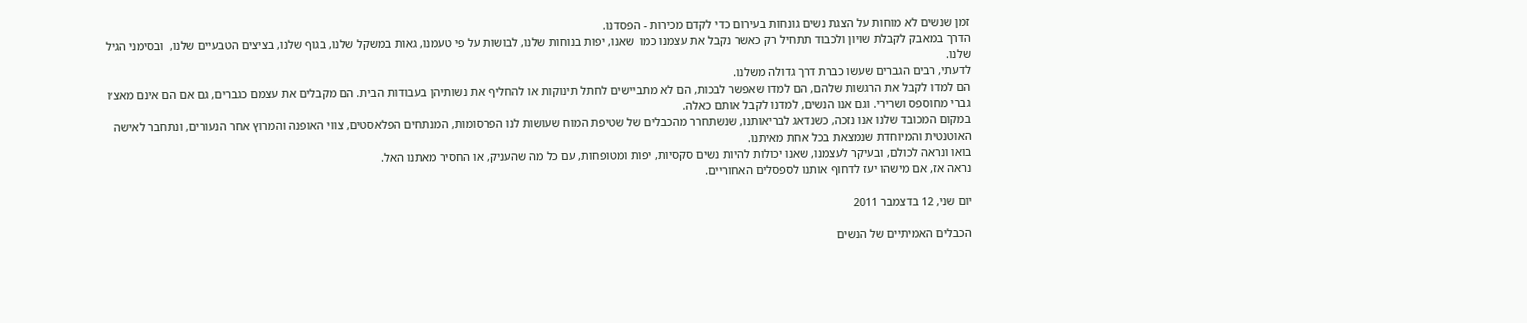זמן שנשים לא מוחות על הצגת נשים גונחות בעירום כדי לקדם מכירות - הפסדנו.
הדרך במאבק לקבלת שויון ולכבוד תתחיל רק כאשר נקבל את עצמנו כמו  שאנו, יפות בנוחות שלנו, לבושות על פי טעמנו, גאות במשקל שלנו, בגוף שלנו, בציצים הטבעיים שלנו,  ובסימני הגיל שלנו.
לדעתי, רבים הגברים שעשו כברת דרך גדולה משלנו.
הם למדו לקבל את הרגשות שלהם, הם למדו שאפשר לבכות, הם לא מתביישים לחתל תינוקות או להחליף את נשותיהן בעבודות הבית. הם מקבלים את עצמם כגברים, גם אם הם אינם מאצ׳ו גברי מחוספס ושרירי. וגם אנו הנשים, למדנו לקבל אותם כאלה.
במקום המכובד שלנו אנו נזכה, כשנדאג לבריאותנו, שנשתחרר מהכבלים של שטיפת המוח שעושות לנו הפרסומות, המנתחים הפלאסטים, צווי האופנה והמרוץ אחר הנעורים, ונתחבר לאישה האוטנטית והמיוחדת שנמצאת בכל אחת מאיתנו.
בואו ונראה לכולם, ובעיקר לעצמנו, שאנו יכולות להיות נשים סקסיות, יפות ומטופחות, עם כל מה שהעניק, או החסיר מאתנו האל.
נראה אז, אם מישהו יעז לדחוף אותנו לספסלים האחוריים.

יום שני, 12 בדצמבר 2011

הכבלים האמיתיים של הנשים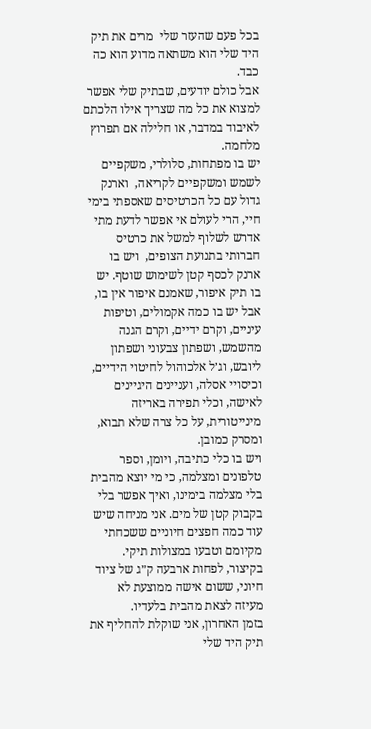בכל פעם שהעזר שלי  מרים את תיק היד שלי הוא משתאה מדוע הוא כה כבד.
אבל כולם יודעים, שבתיק שלי אפשר למצוא את כל מה שצריך אילו הלכתם לאיבוד במדבר, או חלילה אם תפרוץ מלחמה.
יש בו מפתחות, סלולרי, משקפיים לשמש ומשקפיים לקריאה,  וארנק גדול עם כל הכרטיסים שאספתי בימי חיי, הרי לעולם אי אפשר לדעת מתי אדרש לשלוף למשל את כרטיס חברותי בתנועת הצופים,  ויש בו ארנק לכסף קטן לשימוש שוטף. יש בו תיק איפור, שאמנם איפור אין בו, אבל יש בו כמה אקמולים, וטיפות עיניים, וקרם ידיים, וקרם הגנה מהשמש, ושפתון צבעוני ושפתון ליובש, וג׳ל אלכוהול לחיטוי הידיים, וכיסויי אסלה, ועניינים היגיינים לאישה, וכלי תפירה באריזה מינייטורית, על כל צרה שלא תבוא, ומסרק כמובן.
ויש בו כלי כתיבה, ויומן, וספר טלפונים ומצלמה, כי מי יוצא מהבית בלי מצלמה בימינו, ואיך אפשר בלי בקבוק קטן של מים. אני מניחה שיש עוד כמה חפצים חיוניים ששכחתי מקיומם וטבעו במצולות תיקי.
בקיצור, לפחות ארבעה ק״ג של ציוד חיוני, ששום אישה ממוצעת לא מעיזה לצאת מהבית בלעדיו.
בזמן האחרון, אני שוקלת להחליף את תיק היד שלי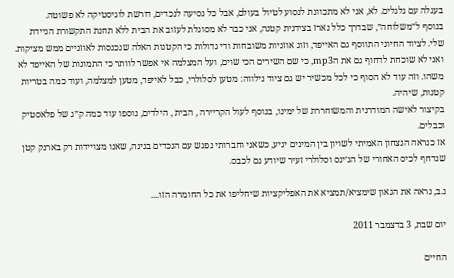בעגלה עם גלגלים. לא, אני לא מתכוונת לנסוע לטיול בעולם, אבל כל נסיעה לנכדים, דורשת לוגיסטיקה לא פשוטה.
בנוסף ל״משלוחה״, שבדרך כלל נארז בצידנית קטנה, אני כבר לא מסוגלת לעזוב את הבית ללא תחנת התקשורת הניידת שלי. לציוד החיוני התווסף גם האייפד, וזוג אוזניות משובחות ודי גדולות כי הקטנות האלה שנכנסות לאוזניים ממש מציקות. ואני לא שוכחת לדחוף גם את הmp3, כי שם השירים הכי שוים, ועל המצלמה אי אפשר לוותר כי התמונות של האייפד לא משהו. וזה עוד לא הסוף כי לכל מכשיר יש גם ציוד נילווה: מטען לסלולרי, כבל לאייפד, מטען למצלמה, ועוד כמה בטריות קטנות, שיהיה.
בקיצור לאישה המודרנית והמשוחררת של ימינו, בנוסף לעול הקריירה , הבית , הילדים, נוספו עוד כמה ק״ג של פלאסטיק וכבלים.
אז כנראה הנצחון האמיתי לשויון בין המינים יגיע, כשאני וחברותי נפגש עם הנכדים בגינה, שאנו מצויידות רק בארנק קטן שנדחף לכיס האחורי של הג׳ינס וסלולרי זעיר שיודע גם לכבס.

נ.ב, נראה את הגאון שימציא/תמציא את האפליקציות שיחליפו את כל החומרה הזו....

יום שבת, 3 בדצמבר 2011

החיים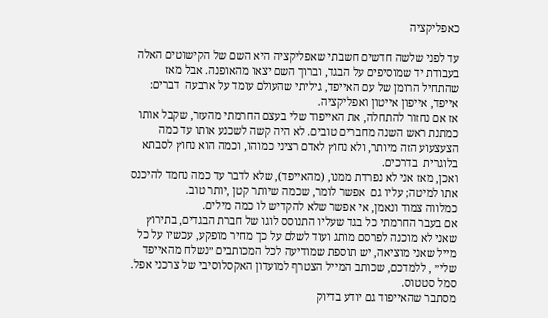כאפליקציה

עד לפני שלשה חדשים חשבתי שאפליקציה היא השם של הקישוטים האלה בעבודת יד שמוסיפים על הבגד, וברוך השם יצאו מהאופנה. אבל מאז שהתחיל הרומן של עם האייפד, גיליתי שהעולם עומד על ארבעה  דברים: אייפד, אייפון אייטון ואפליקציה.
אז אם נחזור להתחלה, את האייפוד שלי בעצם החרמתי מהעזר, שקבל אותו כמתנת ראש השנה מחברים טובים. לא היה קשה לשכנע אותו עד כמה הצעצעוע הזה מיותר, ולא נחוץ לאדם רציני כמוהו, וכמה הוא נחוץ לסבתא בלוגרית  בדרכים.
ואכן, מאז אני לא נפרדת ממנו, (מהאייפד), שלא לדבר עד כמה נחמד להיכנס אתו למיטה; עליו גם  אפשר לומר, שכמה שיותר קטן ,יותר טוב.
כמלווה צמוד ונאמן, אי אפשר שלא להקדיש לו כמה מילים.
אם בעבר החרמתי כל בגד שעליו התנוסס לוגו של חברת הבגדים, בתירוץ שאני לא מוכנה לפרסם מותג ועוד לשלם על כך מחיר מופקע, עכשיו על כל מייל שאני מוציאה, יש תוספת שמודיעה לכל המכותבים ״נשלח מהאייפד שלי״ , ללמדכם, שכותב המייל הצטרף למועדון האקסלוסיבי של צרכני אפל. סמל סטטוס.
מסתבר שהאייפוד גם יודע בדיוק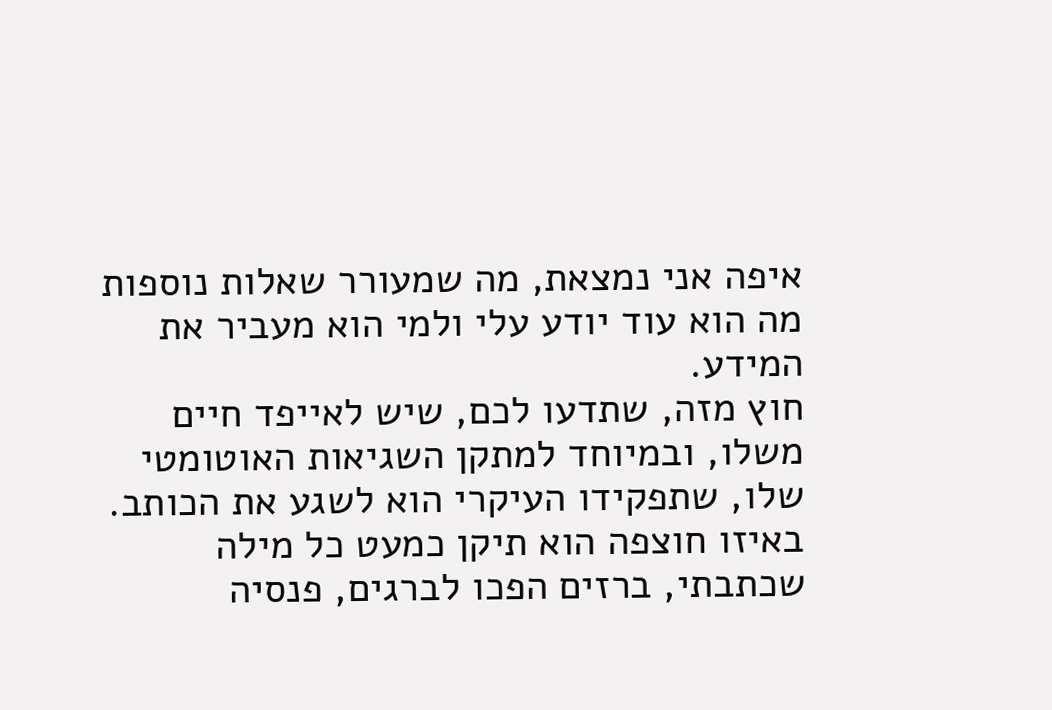איפה אני נמצאת, מה שמעורר שאלות נוספות מה הוא עוד יודע עלי ולמי הוא מעביר את המידע.
חוץ מזה, שתדעו לכם, שיש לאייפד חיים משלו, ובמיוחד למתקן השגיאות האוטומטי שלו, שתפקידו העיקרי הוא לשגע את הכותב. באיזו חוצפה הוא תיקן כמעט כל מילה שכתבתי, ברזים הפכו לברגים, פנסיה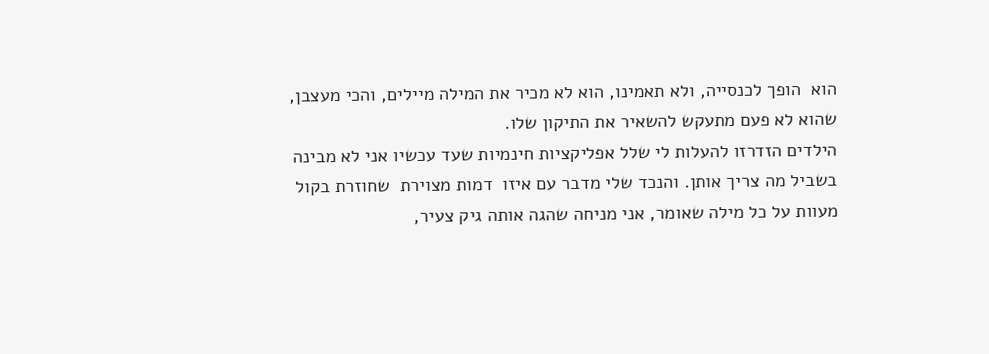הוא  הופך לכנסייה, ולא תאמינו, הוא לא מכיר את המילה מיילים, והכי מעצבן, שהוא לא פעם מתעקש להשאיר את התיקון שלו.
הילדים הזדרזו להעלות לי שלל אפליקציות חינמיות שעד עכשיו אני לא מבינה בשביל מה צריך אותן. והנכד שלי מדבר עם איזו  דמות מצוירת  שחוזרת בקול מעוות על כל מילה שאומר, אני מניחה שהגה אותה גיק צעיר,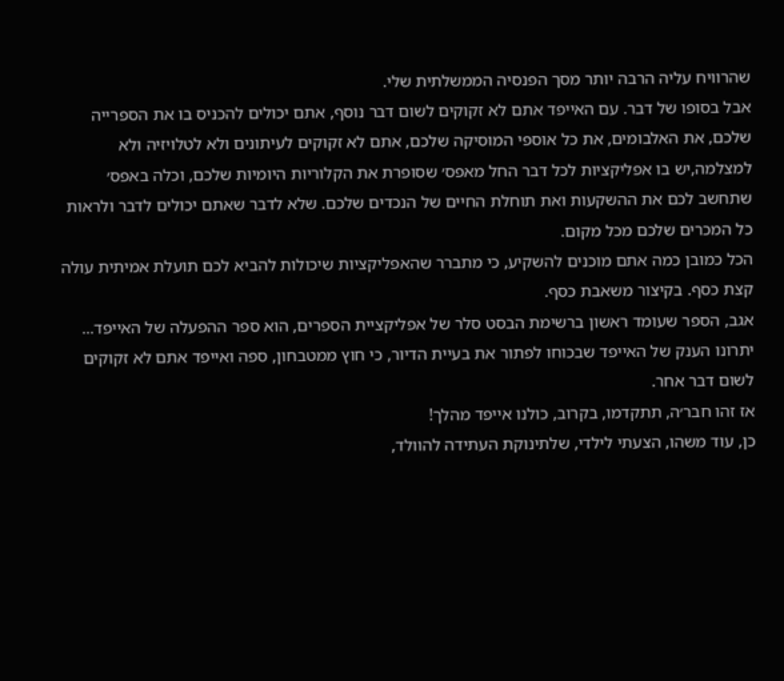שהרוויח עליה הרבה יותר מסך הפנסיה הממשלתית שלי.
אבל בסופו של דבר. עם האייפד אתם לא זקוקים לשום דבר נוסף, אתם יכולים להכניס בו את הספרייה שלכם, את האלבומים, את כל אוספי המוסיקה שלכם, אתם לא זקוקים לעיתונים ולא לטלויזיה ולא למצלמה,יש בו אפליקציות לכל דבר החל מאפס׳ שסופרת את הקלוריות היומיות שלכם, וכלה באפס׳ שתחשב לכם את ההשקעות ואת תוחלת החיים של הנכדים שלכם. שלא לדבר שאתם יכולים לדבר ולראות כל המכרים שלכם מכל מקום.
הכל כמובן כמה אתם מוכנים להשקיע, כי מתברר שהאפליקציות שיכולות להביא לכם תועלת אמיתית עולה קצת כסף. בקיצור משאבת כסף.
אגב, הספר שעומד ראשון ברשימת הבסט סלר של אפליקציית הספרים, הוא ספר ההפעלה של האייפד...
יתרונו הענק של האייפד שבכוחו לפתור את בעיית הדיור, כי חוץ ממטבחון, ספה ואייפד אתם לא זקוקים לשום דבר אחר.
אז זהו חבר׳ה, תתקדמו, בקרוב, כולנו אייפד מהלך!
כן, עוד משהו, הצעתי לילדי, שלתינוקת העתידה להוולד,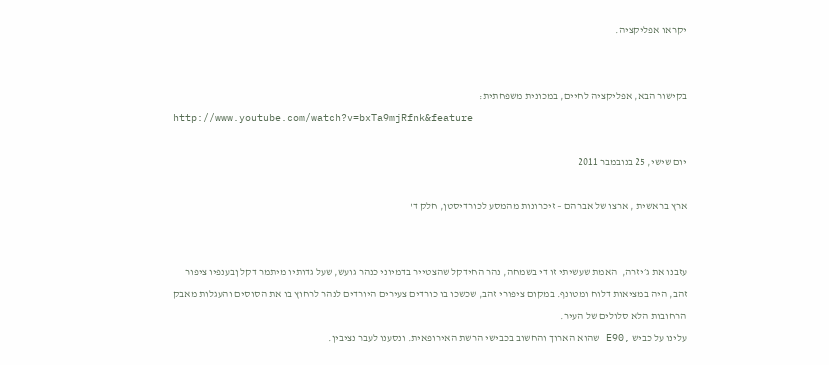יקראו אפליקציה.


בקישור הבא, אפליקציה לחיים, במכונית משפחתית:
http://www.youtube.com/watch?v=bxTa9mjRfnk&feature

יום שישי, 25 בנובמבר 2011

ארץ בראשית , ארצו של אברהם – זיכרונות מהמסע לכורדיסטן, חלק ד'


עזבנו את ג׳יזרה,  האמת שעשיתי זו די בשמחה, נהר החידקל שהצטייר בדמיוני כנהר גועש, שעל גדותיו מיתמר דקל ןבענפיו ציפור זהב, היה במציאות דלוח ומטונף. במקום ציפורי זהב, שכשכו בו כורדים צעירים היורדים לנהר לרחוץ בו את הסוסים והעגלות מאבק הרחובות הלא סלולים של העיר.
עלינו על כביש ,E90 שהוא הארוך והחשוב בכבישי הרשת האירופאית. ונסענו לעבר נציבין.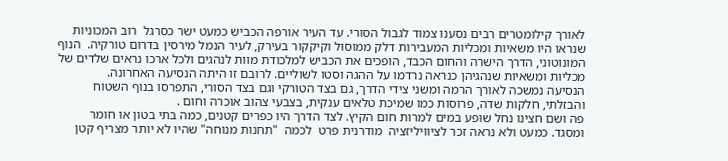לאורך קילומטרים רבים נסענו צמוד לגבול הסורי. עד העיר אורפה הכביש כמעט ישר כסרגל  רוב המכוניות שנראו היו משאיות ומכליות המעבירות דלק ממוסול וקיקקור בעירק, לעיר הנמל מירסין בדרום טורקיה.  הנוף המונוטוני, הדרך הישרה והחום הכבד, הופכים את הכביש למלכודת מוות לנהגים ולכל ארכו נראים שלדים של מכליות ומשאיות שנהגיהן כנראה נרדמו על ההגה וסטו לשוליים. לרובם זו היתה הנסיעה האחרונה.
הנסיעה נמשכה לאורך הרמה ומשני צידי הדרך, גם בצד הטורקי וגם בצד הסורי, התפרסו בנוף השטוח והבזלתי, חלקות שדה, פרוסות כמו שמיכת טלאים ענקית, בצבעי צהוב אוכרה וחום .
פה ושם חצינו נחל שופע במים למרות חום הקיץ. לצד הדרך היו כפרים קטנים, כמה בתי בטון או חומר ומסגד. כמעט ולא נראה זכר לציוויליזציה  מודרנית פרט  לכמה  "תחנות מנוחה" שהיו לא יותר מצריף קטן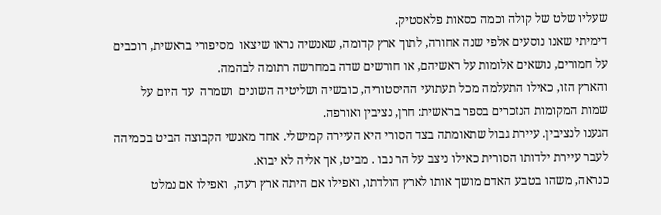שעליו שלט של קולה וכמה כסאות פלאסטיק.
דימיתי שאנו נוסעים אלפי שנה אחורה, לתוך ארץ קדומה, שאנשיה נראו שיצאו  מסיפורי בראשית, רוכבים על חמורים, נושאים אלומות על ראשיהם, או חורשים שדה במחרשה רתומה לבהמה.
והארץ הזו, כאילו התעלמה מכל תעתועי ההיסטוריה, כובשיה ושליטיה השונים  ושמרה  עד היום על שמות המקומות הנזכרים בספר בראשית: חרן, נציבין ואורפה.
הגענו לנציבין. עיירת גבול שתאומתה בצד הסורי היא העיירה קמישלי. אחד מאנשי הקבוצה הביט בכמיהה לעבר עיירת ילדותו הסורית כאילו ניצב על הר נבו . מביט, אך אליה לא יבוא.
כנראה, משהו בטבע האדם מושך אותו לארץ הולדתו, ואפילו אם היתה ארץ רעה,  ואפילו אם נמלט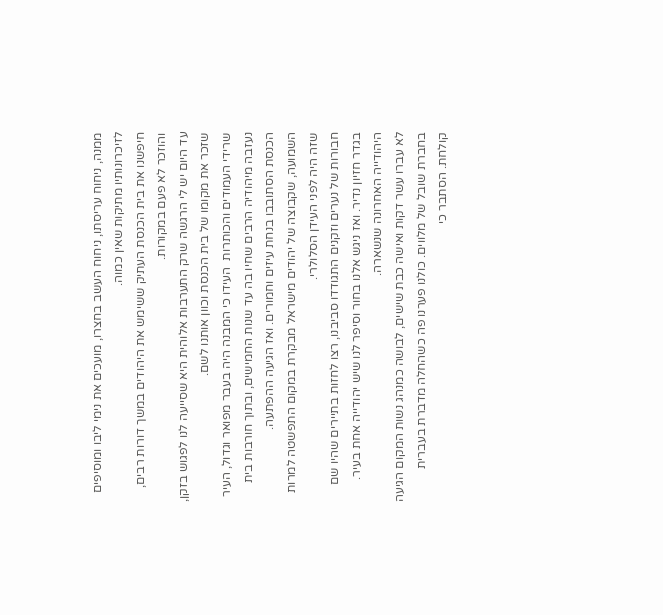ממנה, ניחוח עריסתו, ניחוח העשב בחצרו, מועכים את נימי ליבו ומוסיפים לזיכרונותיו מתיקות שאין כמוה.
חיפשנו את בית הכנסת העתיק ששימש את היהודים במשך דורות רבים, והוזכר לא פעם במקורות.
עד היום יש לי הרגשה שרק התערבות אלוהית היא שסייעה לנו לפגוש בזקן, שזכר את מקומו של בית הכנסת וכוון אותנו לשם.
שרידי העמודים והכותרות  העידו כי המבנה היה בעבר מפואר וגדול, העיר נעזבה מיהודיה הרבים שחיו בה עד שנות החמישים, ובתוך חורבות בית הכנסת הסתובבו בנחת עיזים וחמורים. ואז הגיעה ההפתעה.
השמועה, שקבוצה של יהודים מישראל מבקרת במקום התפשטה למרות שזה היה לפני העידן הסלולרי.
חבורות של נערים וזקנים התגודדו סביבנו, רצו לחזות בתיירים שהיו שם  בגדר חזיון נדיר. ואז ניגש אלנו בחור וסיפר לנו שיש יהודייה אחת בעיר. היהודייה האחרונה שנשארה.
לא עברו עשר דקות ואישה כבת שישים, לבושה כמנהג נשות המקום הגיעה בחברת שובל של מלווים. כולנו פערנו פה כשהחלה מדברת בעברית קולחת. הסתבר כי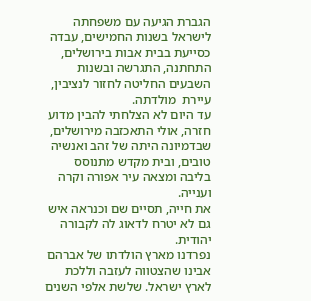הגברת הגיעה עם משפחתה לישראל בשנות החמישים, עבדה כסייעת בבית אבות בירושלים, התחתנה, התגרשה ובשנות השבעים החליטה לחזור לנציבין, עיירת  מולדתה.
עד היום לא הצלחתי להבין מדוע חזרה, אולי התאכזבה מירושלים, שבדמיונה היתה של זהב ואנשיה טובים, ובית מקדש מתנוסס בליבה ומצאה עיר אפורה וקרה וענייה.
את חייה, תסיים שם וכנראה איש גם לא יטרח לדאוג לה לקבורה יהודית.
נפרדנו מארץ הולדתו של אברהם אבינו שהצטווה לעזבה וללכת לארץ ישראל. שלשת אלפי השנים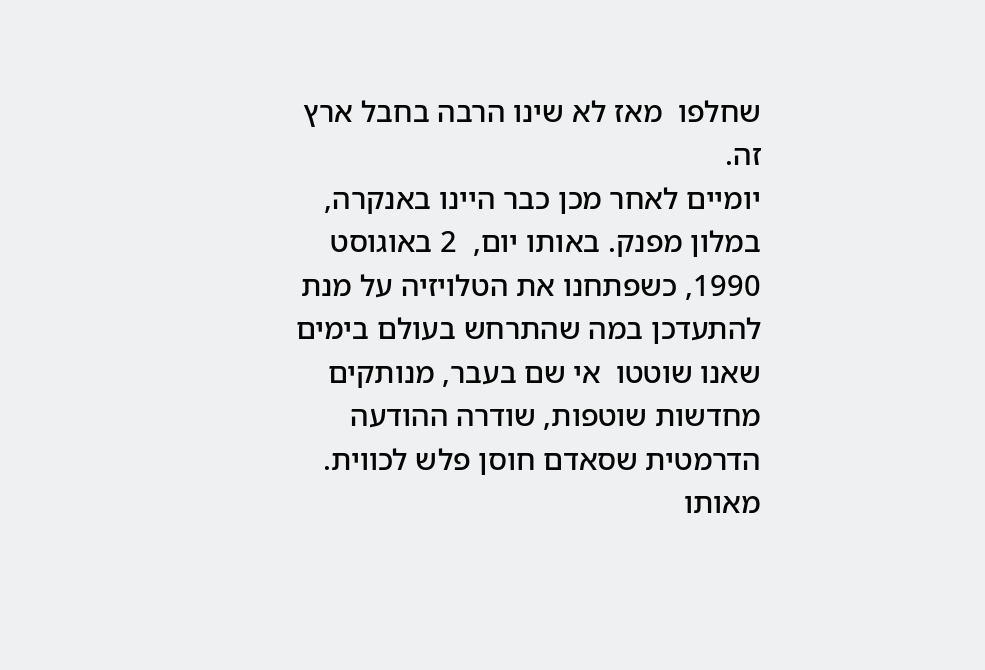שחלפו  מאז לא שינו הרבה בחבל ארץ זה.
יומיים לאחר מכן כבר היינו באנקרה, במלון מפנק. באותו יום,  2 באוגוסט 1990, כשפתחנו את הטלויזיה על מנת להתעדכן במה שהתרחש בעולם בימים שאנו שוטטו  אי שם בעבר, מנותקים מחדשות שוטפות, שודרה ההודעה הדרמטית שסאדם חוסן פלש לכווית.
מאותו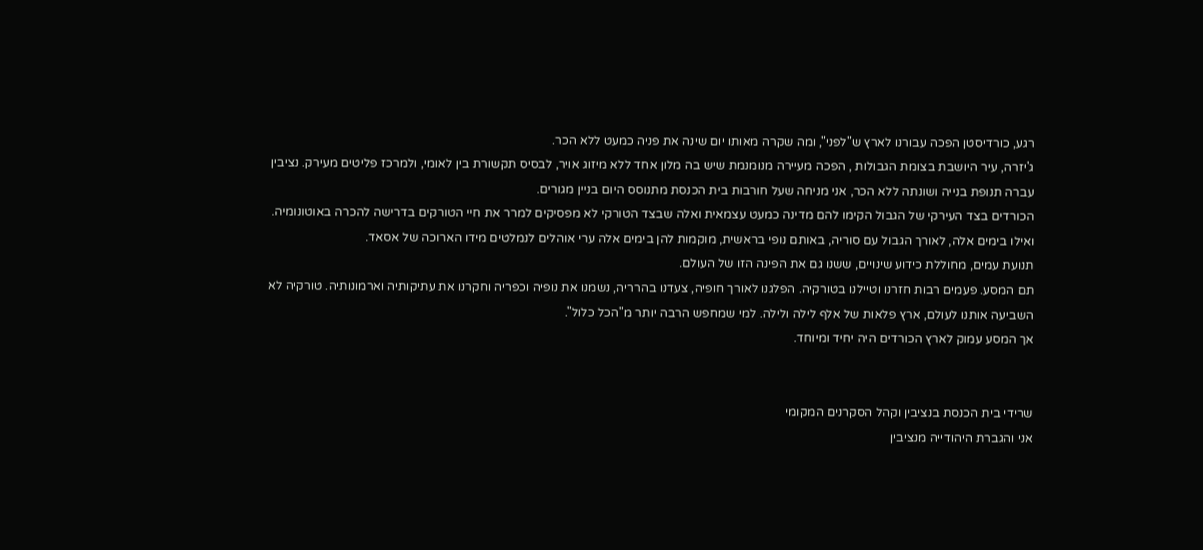רגע, כורדיסטן הפכה עבורנו לארץ ש"לפני", ומה שקרה מאותו יום שינה את פניה כמעט ללא הכר.
ג'יזרה, עיר היושבת בצומת הגבולות , הפכה מעיירה מנומנמת שיש בה מלון אחד ללא מיזוג אויר, לבסיס תקשורת בין לאומי, ולמרכז פליטים מעירק. נציבין עברה תנופת בנייה ושונתה ללא הכר, אני מניחה שעל חורבות בית הכנסת מתנוסס היום בניין מגורים.
הכורדים בצד העירקי של הגבול הקימו להם מדינה כמעט עצמאית ואלה שבצד הטורקי לא מפסיקים למרר את חיי הטורקים בדרישה להכרה באוטונומיה.
ואילו בימים אלה, לאורך הגבול עם סוריה, באותם נופי בראשית, מוקמות להן בימים אלה ערי אוהלים לנמלטים מידו הארוכה של אסאד.
תנועת עמים, מחוללת כידוע שינויים, ששנו גם את הפינה הזו של העולם.
תם המסע. פעמים רבות חזרנו וטיילנו בטורקיה. הפלגנו לאורך חופיה, צעדנו בהרריה, נשמנו את נופיה וכפריה וחקרנו את עתיקותיה וארמונותיה. טורקיה לא השביעה אותנו לעולם, ארץ פלאות של אלף לילה ולילה. למי שמחפש הרבה יותר מ"הכל כלול".
אך המסע עמוק לארץ הכורדים היה יחיד ומיוחד.


שרידי בית הכנסת בנציבין וקהל הסקרנים המקומי
אני והגברת היהודייה מנציבין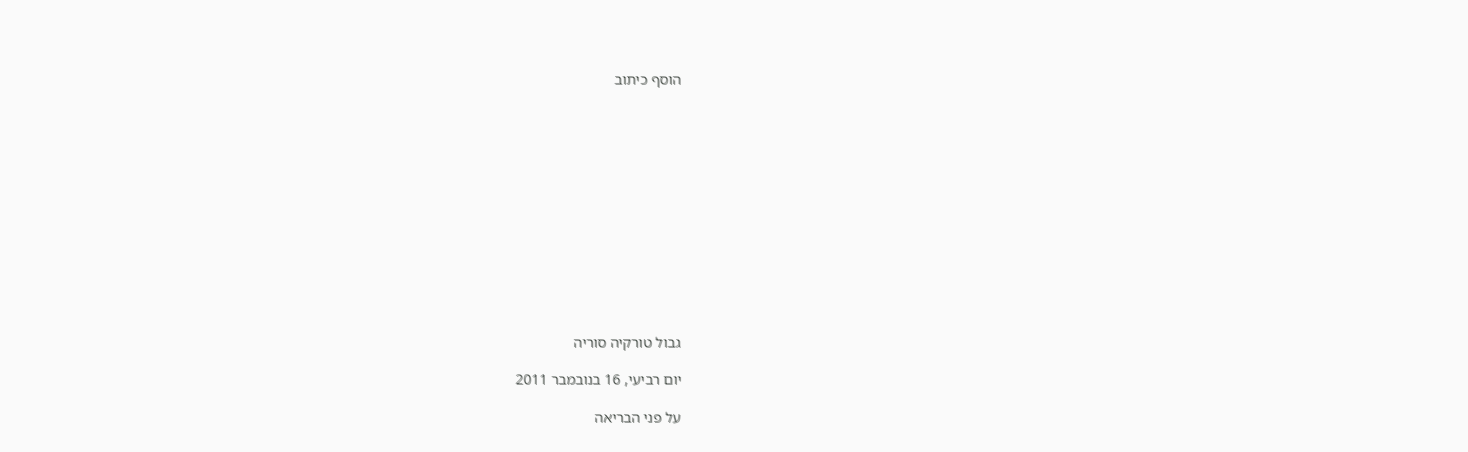הוסף כיתוב













גבול טורקיה סוריה

יום רביעי, 16 בנובמבר 2011

על פני הבריאה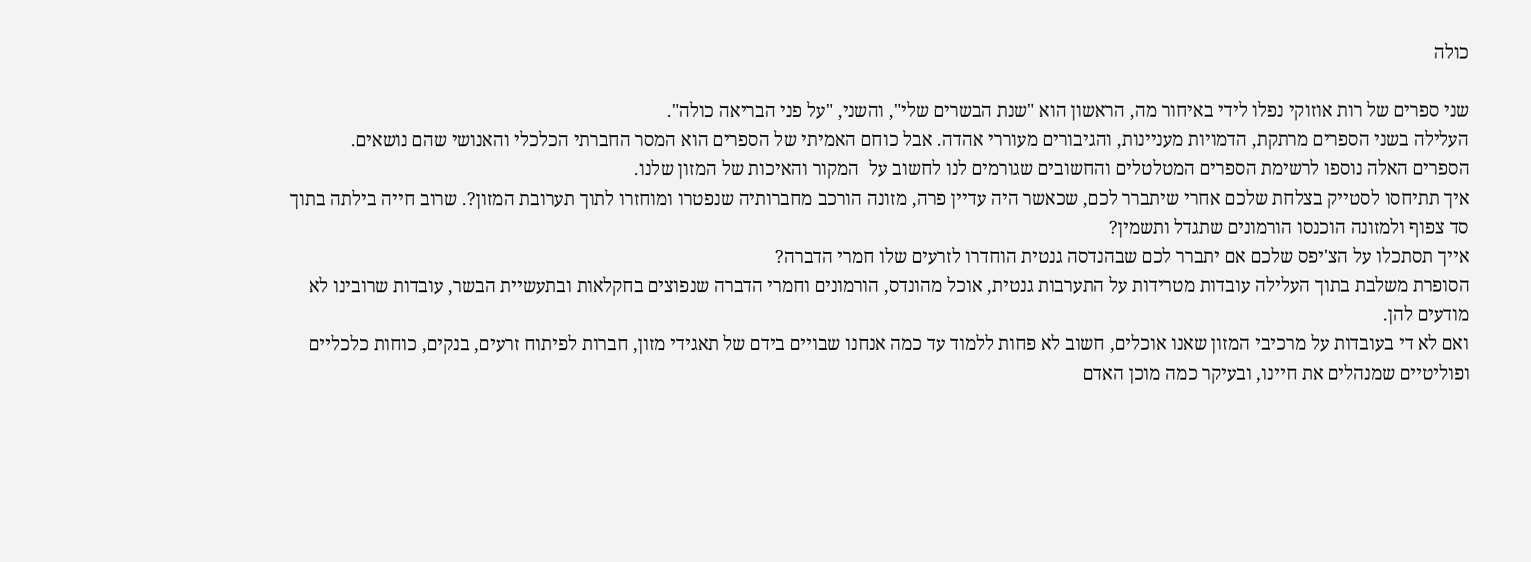כולה

שני ספרים של רות אוזוקי נפלו לידי באיחור מה, הראשון הוא "שנת הבשרים שלי", והשני, "על פני הבריאה כולה".
העלילה בשני הספרים מרתקת, הדמויות מעניינות, והגיבורים מעוררי אהדה. אבל כוחם האמיתי של הספרים הוא המסר החברתי הכלכלי והאנושי שהם נושאים.
הספרים האלה נוספו לרשימת הספרים המטלטלים והחשובים שגורמים לנו לחשוב על  המקור והאיכות של המזון שלנו.
איך תתיחסו לסטייק בצלחת שלכם אחרי שיתברר לכם, שכאשר היה עדיין פרה, מזונה הורכב מחברותיה שנפטרו ומוחזרו לתוך תערובת המזון?. שרוב חייה בילתה בתוך סד צפוף ולמזונה הוכנסו הורמונים שתגדל ותשמין?
אייך תסתכלו על הצ'יפס שלכם אם יתברר לכם שבהנדסה גנטית הוחדרו לזרעים שלו חמרי הדברה?
הסופרת משלבת בתוך העלילה עובדות מטרידות על התערבות גנטית, אוכל מהונדס, הורמונים וחמרי הדברה שנפוצים בחקלאות ובתעשיית הבשר, עובדות שרובינו לא מודעים להן.
ואם לא די בעובדות על מרכיבי המזון שאנו אוכלים, חשוב לא פחות ללמוד עד כמה אנחנו שבויים בידם של תאגידי מזון, חברות לפיתוח זרעים, בנקים, כוחות כלכליים ופוליטיים שמנהלים את חיינו, ובעיקר כמה מוכן האדם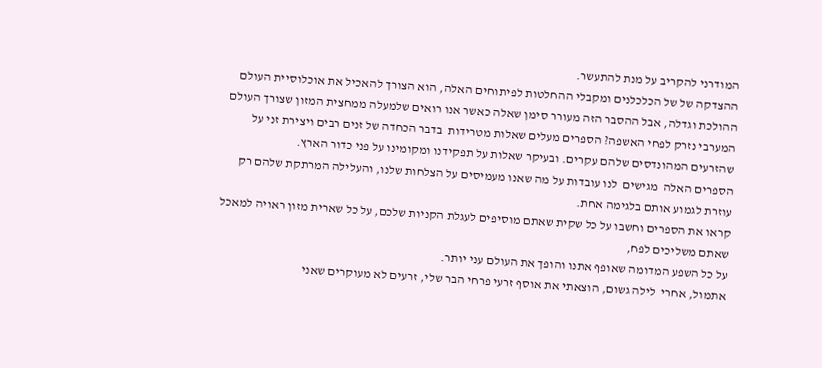המודרני להקריב על מנת להתעשר.
ההצדקה של של הכלכלנים ומקבלי ההחלטות לפיתוחים האלה, הוא הצורך להאכיל את אוכלוסיית העולם ההולכת וגדלה, אבל ההסבר הזה מעורר סימן שאלה כאשר אנו רואים שלמעלה ממחצית המזון שצורך העולם המערבי נזרק לפחי האשפה? הספרים מעלים שאלות מטרידות  בדבר הכחדה של זנים רבים ויצירת זני על שהזרעים המהונדסים שלהם עקרים. ובעיקר שאלות על תפקידנו ומקומינו על פני כדור הארץ.
הספרים האלה  מגישים  לנו עובדות על מה שאנו מעמיסים על הצלחות שלנו, והעלילה המרתקת שלהם רק עוזרת לגמוע אותם בלגימה אחת.
קראו את הספרים וחשבו על כל שקית שאתם מוסיפים לעגלת הקניות שלכם, על כל שארית מזון ראויה למאכל שאתם משליכים לפח,
על כל השפע המדומה שאופף אתנו והופך את העולם עני יותר.
אתמול, אחרי  לילה גשום, הוצאתי את אוסף זרעי פרחי הבר שלי, זרעים לא מעוקרים שאני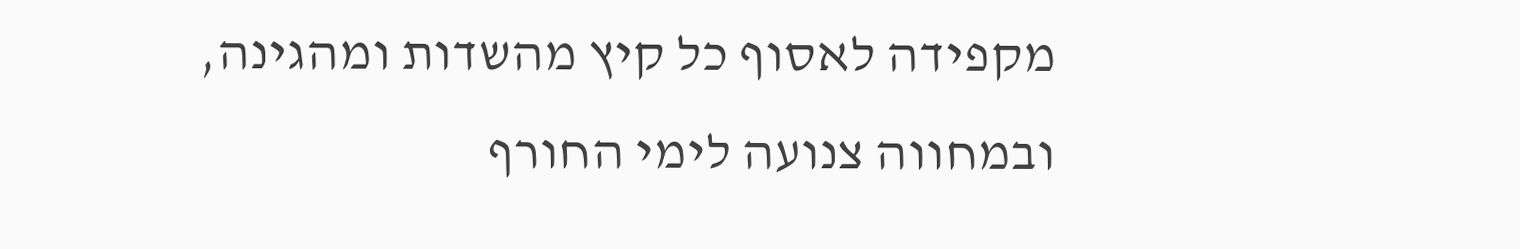מקפידה לאסוף כל קיץ מהשדות ומהגינה, ובמחווה צנועה לימי החורף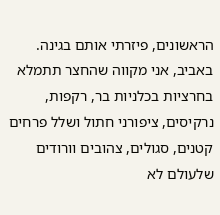הראשונים, פיזרתי אותם בגינה. באביב, אני מקווה שהחצר תתמלא בחרציות בכלניות בר, רקפות, נרקיסים, ציפורני חתול ושלל פרחים  קטנים, סגולים, צהובים וורודים שלעולם לא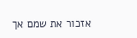אזכור את שמם אך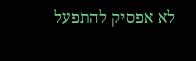לא אפסיק להתפעל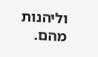וליהנות מהם.